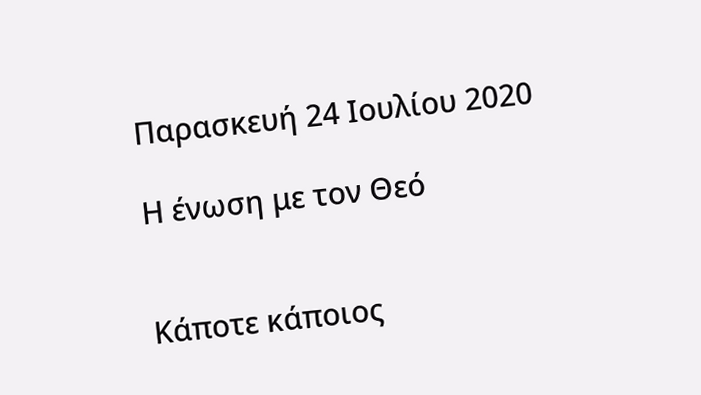Παρασκευή 24 Ιουλίου 2020

Η ένωση με τον Θεό


Κάποτε κάποιος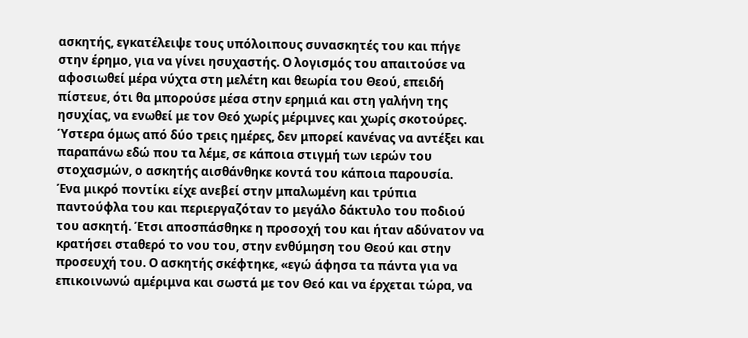ασκητής, εγκατέλειψε τους υπόλοιπους συνασκητές του και πήγε στην έρημο, για να γίνει ησυχαστής. Ο λογισμός του απαιτούσε να αφοσιωθεί μέρα νύχτα στη μελέτη και θεωρία του Θεού, επειδή πίστευε, ότι θα μπορούσε μέσα στην ερημιά και στη γαλήνη της ησυχίας, να ενωθεί με τον Θεό χωρίς μέριμνες και χωρίς σκοτούρες.
Ύστερα όμως από δύο τρεις ημέρες, δεν μπορεί κανένας να αντέξει και παραπάνω εδώ που τα λέμε, σε κάποια στιγμή των ιερών του στοχασμών, ο ασκητής αισθάνθηκε κοντά του κάποια παρουσία.
Ένα μικρό ποντίκι είχε ανεβεί στην μπαλωμένη και τρύπια παντούφλα του και περιεργαζόταν το μεγάλο δάκτυλο του ποδιού του ασκητή. Έτσι αποσπάσθηκε η προσοχή του και ήταν αδύνατον να κρατήσει σταθερό το νου του, στην ενθύμηση του Θεού και στην προσευχή του. Ο ασκητής σκέφτηκε, «εγώ άφησα τα πάντα για να επικοινωνώ αμέριμνα και σωστά με τον Θεό και να έρχεται τώρα, να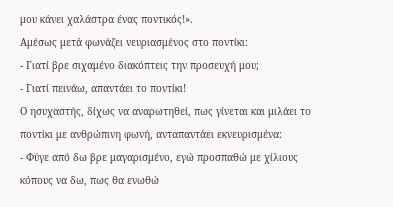μου κάνει χαλάστρα ένας ποντικός!».
Αμέσως μετά φωνάζει νευριασμένος στο ποντίκι:
- Γιατί βρε σιχαμένο διακόπτεις την προσευχή μου;
- Γιατί πεινάω, απαντάει το ποντίκι!
Ο ησυχαστής, δίχως να αναρωτηθεί, πως γίνεται και μιλάει το ποντίκι με ανθρώπινη φωνή, ανταπαντάει εκνευρισμένα:
- Φύγε από δω βρε μαγαρισμένο, εγώ προσπαθώ με χίλιους κόπους να δω, πως θα ενωθώ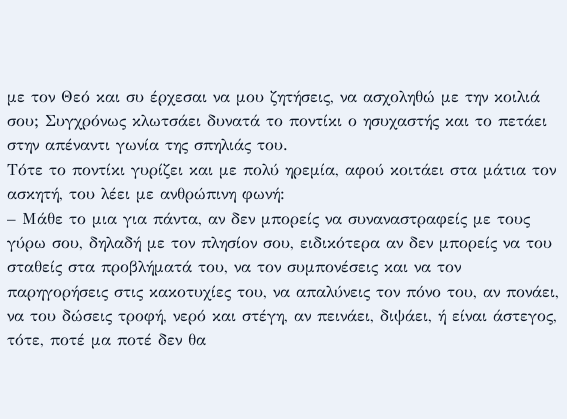με τον Θεό και συ έρχεσαι να μου ζητήσεις, να ασχοληθώ με την κοιλιά σου; Συγχρόνως κλωτσάει δυνατά το ποντίκι ο ησυχαστής και το πετάει στην απέναντι γωνία της σπηλιάς του.
Τότε το ποντίκι γυρίζει και με πολύ ηρεμία, αφού κοιτάει στα μάτια τον ασκητή, του λέει με ανθρώπινη φωνή:
– Μάθε το μια για πάντα, αν δεν μπορείς να συναναστραφείς με τους γύρω σου, δηλαδή με τον πλησίον σου, ειδικότερα αν δεν μπορείς να του σταθείς στα προβλήματά του, να τον συμπονέσεις και να τον παρηγορήσεις στις κακοτυχίες του, να απαλύνεις τον πόνο του, αν πονάει, να του δώσεις τροφή, νερό και στέγη, αν πεινάει, διψάει, ή είναι άστεγος, τότε, ποτέ μα ποτέ δεν θα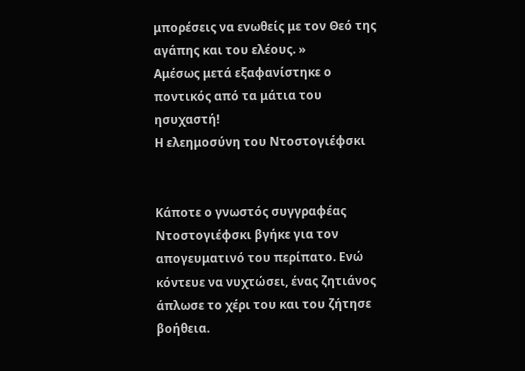μπορέσεις να ενωθείς με τον Θεό της αγάπης και του ελέους. »
Αμέσως μετά εξαφανίστηκε ο ποντικός από τα μάτια του ησυχαστή!
Η ελεημοσύνη του Ντοστογιέφσκι


Κάποτε ο γνωστός συγγραφέας Ντοστογιέφσκι βγήκε για τον απογευματινό του περίπατο. Ενώ κόντευε να νυχτώσει, ένας ζητιάνος άπλωσε το χέρι του και του ζήτησε βοήθεια.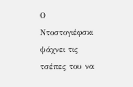Ο Ντοστογιέφσκι ψάχνει τις τσέπες του να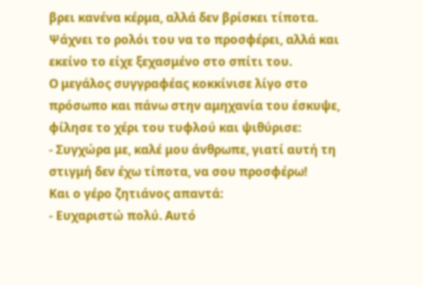βρει κανένα κέρμα, αλλά δεν βρίσκει τίποτα. Ψάχνει το ρολόι του να το προσφέρει, αλλά και εκείνο το είχε ξεχασμένο στο σπίτι του.
Ο μεγάλος συγγραφέας κοκκίνισε λίγο στο πρόσωπο και πάνω στην αμηχανία του έσκυψε, φίλησε το χέρι του τυφλού και ψιθύρισε:
- Συγχώρα με, καλέ μου άνθρωπε, γιατί αυτή τη στιγμή δεν έχω τίποτα, να σου προσφέρω!
Και ο γέρο ζητιάνος απαντά:
- Ευχαριστώ πολύ. Αυτό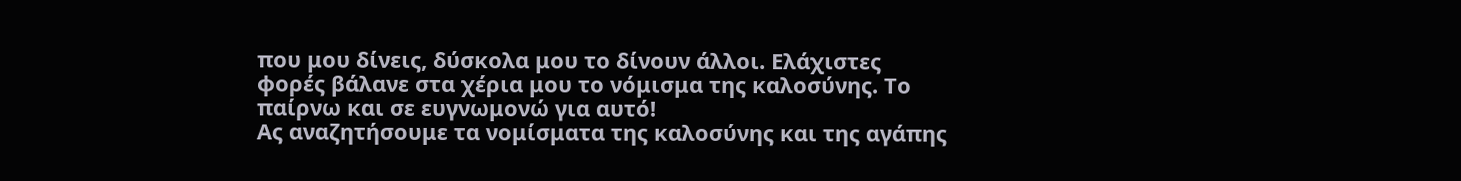που μου δίνεις, δύσκολα μου το δίνουν άλλοι. Ελάχιστες φορές βάλανε στα χέρια μου το νόμισμα της καλοσύνης. Το παίρνω και σε ευγνωμονώ για αυτό!
Ας αναζητήσουμε τα νομίσματα της καλοσύνης και της αγάπης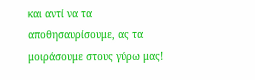και αντί να τα αποθησαυρίσουμε, ας τα μοιράσουμε στους γύρω μας!